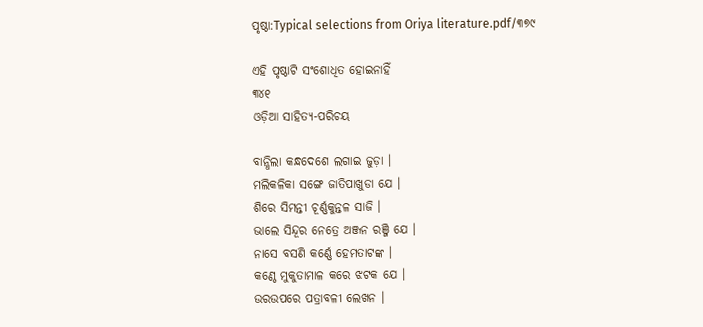ପୃଷ୍ଠା:Typical selections from Oriya literature.pdf/୩୭୯

ଏହି ପୃଷ୍ଠାଟି ସଂଶୋଧିତ ହୋଇନାହିଁ
୩୪୧
ଓଡ଼ିଆ ସାହିତ୍ୟ-ପରିଚୟ

ବାନ୍ଧିଲା କନ୍ଧଦେଶେ ଲଗାଇ ଜୁଡ଼ା ।
ମଲିକଳିକା ସଙ୍ଗେ ଜାତିପାଖୁଡା ଯେ ।
ଶିରେ ସିମନ୍ତୀ ଚୂର୍ଣ୍ଣକୁନ୍ତଳ ସାଜି ।
ଭାଲେ ସିନ୍ଦୂର ନେତ୍ରେ ଅଞ୍ଜନ ରଞ୍ଜି ଯେ ।
ନାସେ ବସଣି କର୍ଣ୍ଣେ ହେମତାଟଙ୍କ ।
କଣ୍ଠେ ମୁକୁତାମାଳ କରେ ଝଟକ ଯେ ।
ଉରଉପରେ ପତ୍ରାବଳୀ ଲେଖନ ।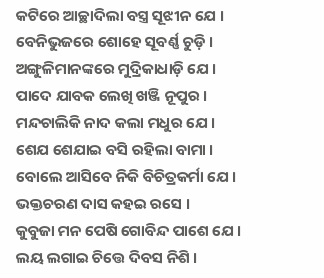କଟିରେ ଆଚ୍ଛାଦିଲା ବସ୍ତ୍ର ସୂଝୀନ ଯେ ।
ବେନିଭୁଜରେ ଶୋହେ ସୂବର୍ଣ୍ଣ ଚୁଡ଼ି ।
ଅଙ୍ଗୁଳିମାନଙ୍କରେ ମୁଦ୍ରିକାଧାଡ଼ି ଯେ ।
ପାଦେ ଯାବକ ଲେଖି ଖଞ୍ଜି ନୂପୁର ।
ମନ୍ଦଚାଲିକି ନାଦ କଲା ମଧୁର ଯେ ।
ଶେଯ ଶେଯାଇ ବସି ରହିଲା ବାମା ।
ବୋଲେ ଆସିବେ ନିକି ବିଚିତ୍ରକର୍ମା ଯେ ।
ଭକ୍ତଚରଣ ଦାସ କହଇ ରସେ ।
କୁବୁଜା ମନ ପେଷି ଗୋବିନ୍ଦ ପାଶେ ଯେ ।
ଲୟ ଲଗାଇ ଚିତ୍ତେ ଦିବସ ନିଶି ।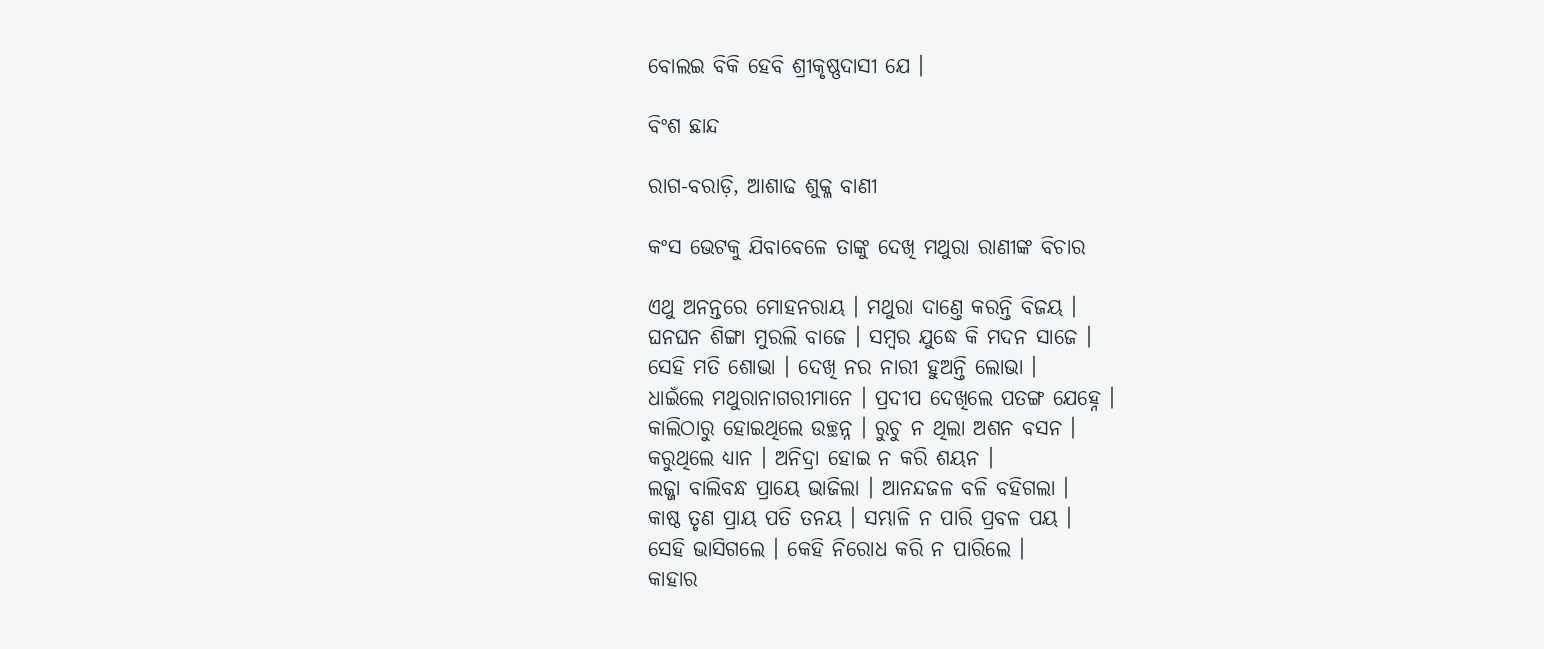ବୋଲଇ ବିକି ହେବି ଶ୍ରୀକୃଷ୍ଣଦାସୀ ଯେ ।

ବିଂଶ ଛାନ୍ଦ

ରାଗ-ବରାଡ଼ି, ଆଶାଢ ଶୁକ୍ଳ ବାଣୀ

କଂସ ଭେଟକୁ ଯିବାବେଳେ ତାଙ୍କୁ ଦେଖି ମଥୁରା ରାଣୀଙ୍କ ବିଚାର

ଏଥୁ ଅନନ୍ତରେ ମୋହନରାୟ । ମଥୁରା ଦାଣ୍ତେ କରନ୍ତି ବିଜୟ ।
ଘନଘନ ଶିଙ୍ଗା ମୁରଲି ବାଜେ । ସମ୍ବର ଯୁଦ୍ଧେ କି ମଦନ ସାଜେ ।
ସେହି ମତି ଶୋଭା । ଦେଖି ନର ନାରୀ ହୁଅନ୍ତି ଲୋଭା ।
ଧାଇଁଲେ ମଥୁରାନାଗରୀମାନେ । ପ୍ରଦୀପ ଦେଖିଲେ ପତଙ୍ଗ ଯେହ୍ନେ ।
କାଲିଠାରୁ ହୋଇଥିଲେ ଉଚ୍ଛନ୍ନ । ରୁଚୁ ନ ଥିଲା ଅଶନ ବସନ ।
କରୁଥିଲେ ଧ୍ୟାନ । ଅନିଦ୍ରା ହୋଇ ନ କରି ଶୟନ ।
ଲଜ୍ଜା ବାଲିବନ୍ଧ ପ୍ରାୟେ ଭାଜିଲା । ଆନନ୍ଦଜଳ ବଳି ବହିଗଲା ।
କାଷ୍ଠ ତୃଣ ପ୍ରାୟ ପତି ତନୟ । ସମ୍ଭାଳି ନ ପାରି ପ୍ରବଳ ପୟ ।
ସେହି ଭାସିଗଲେ । କେହି ନିରୋଧ କରି ନ ପାରିଲେ ।
କାହାର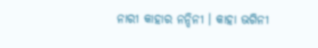ନାରୀ କାହାର ନନ୍ଦିନୀ । କାହା ଭଗିନୀ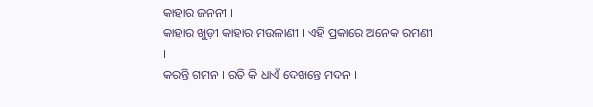କାହାର ଜନନୀ ।
କାହାର ଖୁଡ଼ୀ କାହାର ମଉଳାଣୀ । ଏହି ପ୍ରକାରେ ଅନେକ ରମଣୀ ।
କରନ୍ତି ଗମନ । ରତି କି ଧାଏଁ ଦେଖନ୍ତେ ମଦନ ।